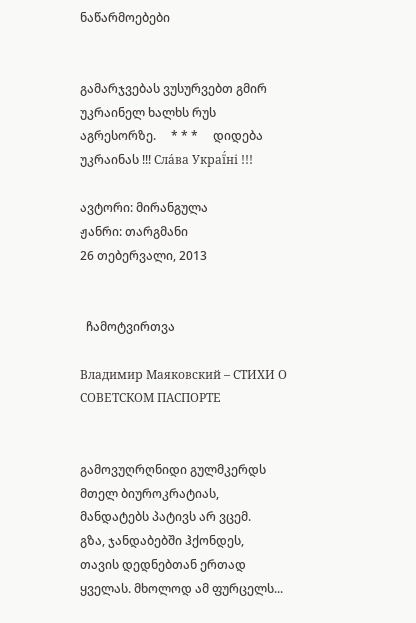ნაწარმოებები


გამარჯვებას ვუსურვებთ გმირ უკრაინელ ხალხს რუს აგრესორზე.     * * *     დიდება უკრაინას !!! Сла́ва Украї́ні !!!

ავტორი: მირანგულა
ჟანრი: თარგმანი
26 თებერვალი, 2013


  ჩამოტვირთვა

Владимир Маяковский – СТИХИ О СОВЕТСКОМ ПАСПОРТЕ


გამოვუღრღნიდი გულმკერდს
მთელ ბიუროკრატიას,
მანდატებს პატივს არ ვცემ.
გზა, ჯანდაბებში ჰქონდეს,
თავის დედნებთან ერთად
ყველას. მხოლოდ ამ ფურცელს...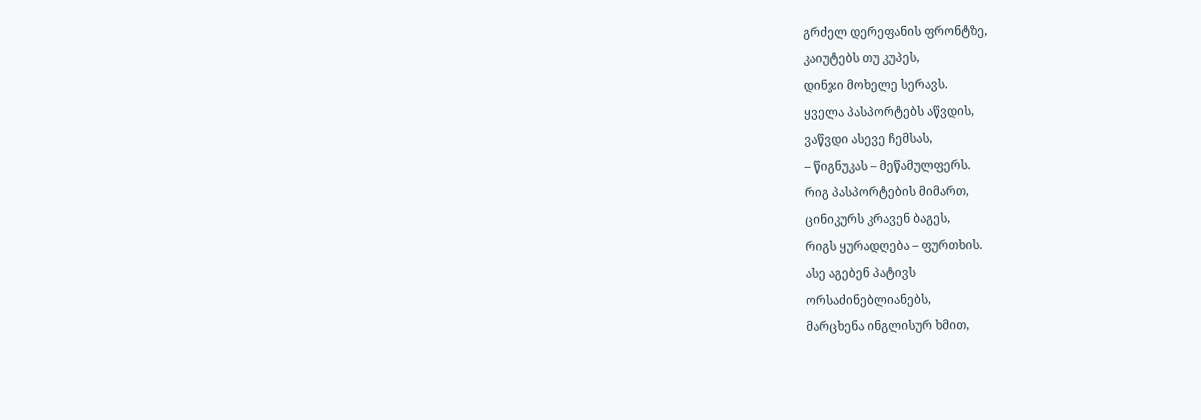გრძელ დერეფანის ფრონტზე,
კაიუტებს თუ კუპეს,
დინჯი მოხელე სერავს.
ყველა პასპორტებს აწვდის,
ვაწვდი ასევე ჩემსას,
– წიგნუკას – მეწამულფერს.
რიგ პასპორტების მიმართ,
ცინიკურს კრავენ ბაგეს,
რიგს ყურადღება – ფურთხის.
ასე აგებენ პატივს
ორსაძინებლიანებს,
მარცხენა ინგლისურ ხმით,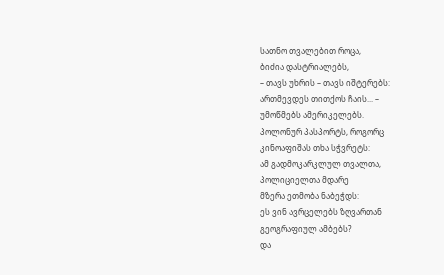სათნო თვალებით როცა,
ბიძია დასტრიალებს,
– თავს უხრის – თავს იშტერებს:
ართმევდეს თითქოს ჩაის... –
უმოწმებს ამერიკელებს.
პოლონურ პასპორტს, როგორც
კინოაფიშას თხა სჭვრეტს:
ამ გადმოკარკლულ თვალთა,
პოლიციელთა მდარე
მზერა ეთმობა ნაბეჭდს:
ეს ვინ ავრცელებს ზღვართან
გეოგრაფიულ ამბებს?
და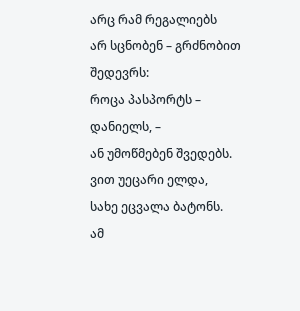არც რამ რეგალიებს
არ სცნობენ – გრძნობით შედევრს:
როცა პასპორტს – დანიელს, –
ან უმოწმებენ შვედებს.
ვით უეცარი ელდა,
სახე ეცვალა ბატონს.
ამ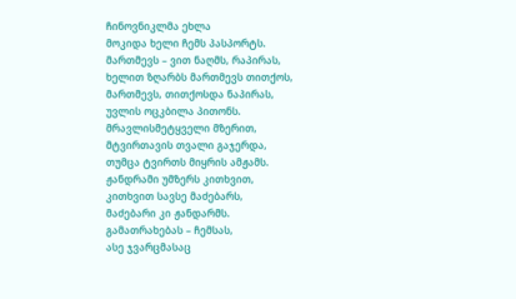ჩინოვნიკლმა ეხლა
მოკიდა ხელი ჩემს პასპორტს.
მართმევს – ვით ნაღმს, რაპირას,
ხელით ზღარბს მართმევს თითქოს,
მართმევს, თითქოსდა ნაპირას,
უვლის ოცკბილა პითონს.
მრავლისმეტყველი მზერით,
მტვირთავის თვალი გაჯერდა,
თუმცა ტვირთს მიყრის ამჟამს.
ჟანდრამი უმზერს კითხვით,
კითხვით სავსე მაძებარს,
მაძებარი კი ჟანდარმს.
გამათრახებას – ჩემსას,
ასე ჯვარცმასაც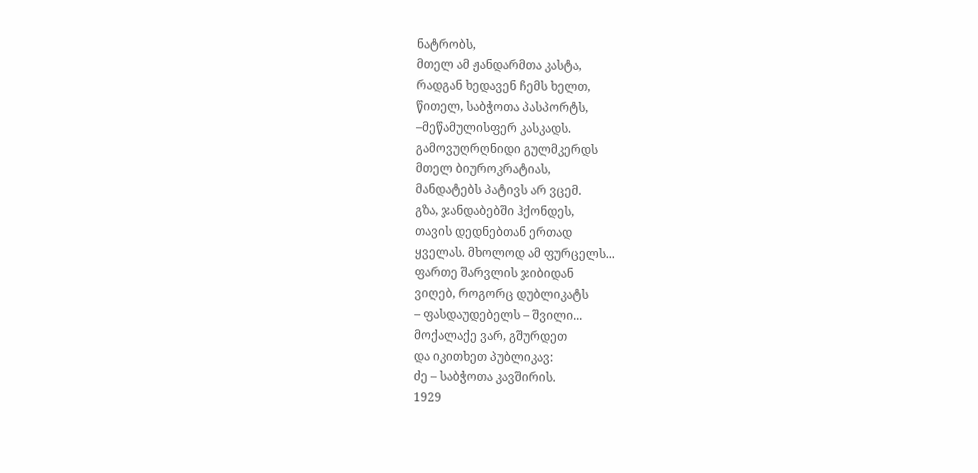ნატრობს,
მთელ ამ ჟანდარმთა კასტა,
რადგან ხედავენ ჩემს ხელთ,
წითელ, საბჭოთა პასპორტს,
–მეწამულისფერ კასკადს.
გამოვუღრღნიდი გულმკერდს
მთელ ბიუროკრატიას,
მანდატებს პატივს არ ვცემ.
გზა, ჯანდაბებში ჰქონდეს,
თავის დედნებთან ერთად
ყველას. მხოლოდ ამ ფურცელს...
ფართე შარვლის ჯიბიდან
ვიღებ, როგორც დუბლიკატს
– ფასდაუდებელს – შვილი...
მოქალაქე ვარ, გშურდეთ
და იკითხეთ პუბლიკავ:
ძე – საბჭოთა კავშირის.
1929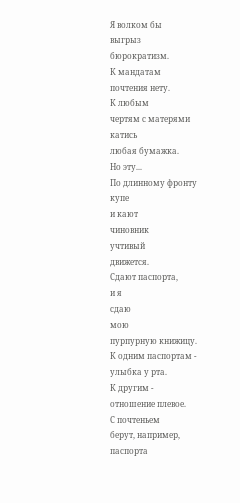Я волком бы
выгрыз
бюрократизм.
К мандатам
почтения нету.
К любым
чертям с матерями
катись
любая бумажка.
Но эту...
По длинному фронту
купе
и кают
чиновник
учтивый
движется.
Сдают паспорта,
и я
сдаю
мою
пурпурную книжицу.
К одним паспортам -
улыбка у рта.
К другим -
отношение плевое.
С почтеньем
берут, например,
паспорта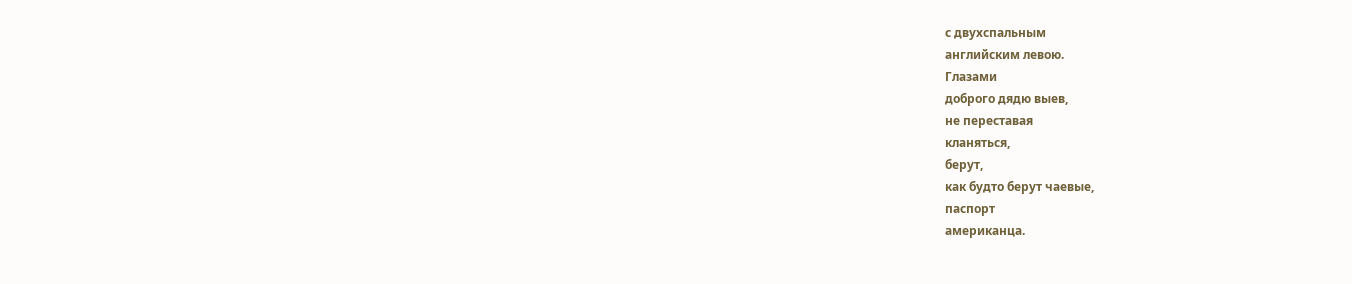с двухспальным
английским левою.
Глазами
доброго дядю выев,
не переставая
кланяться,
берут,
как будто берут чаевые,
паспорт
американца.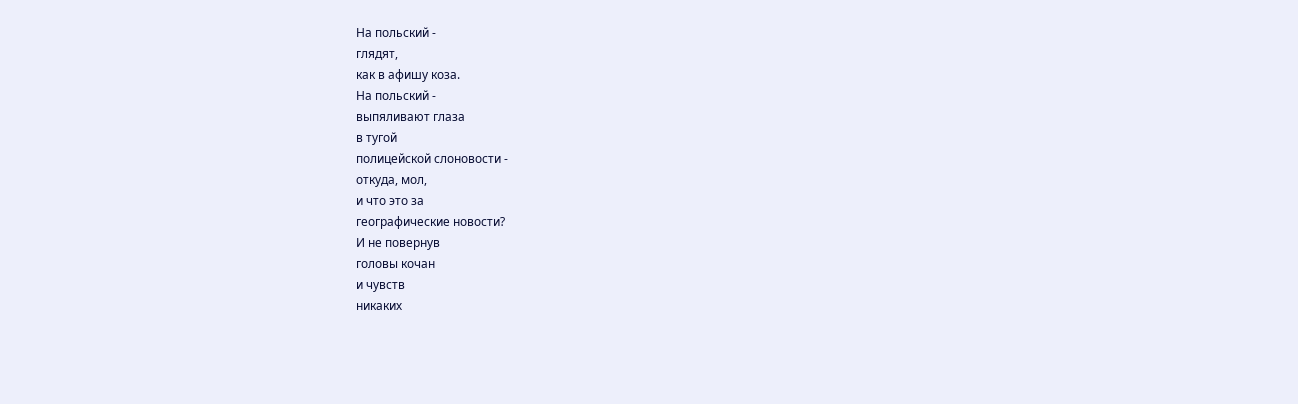На польский -
глядят,
как в афишу коза.
На польский -
выпяливают глаза
в тугой
полицейской слоновости -
откуда, мол,
и что это за
географические новости?
И не повернув
головы кочан
и чувств
никаких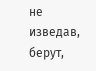не изведав,
берут,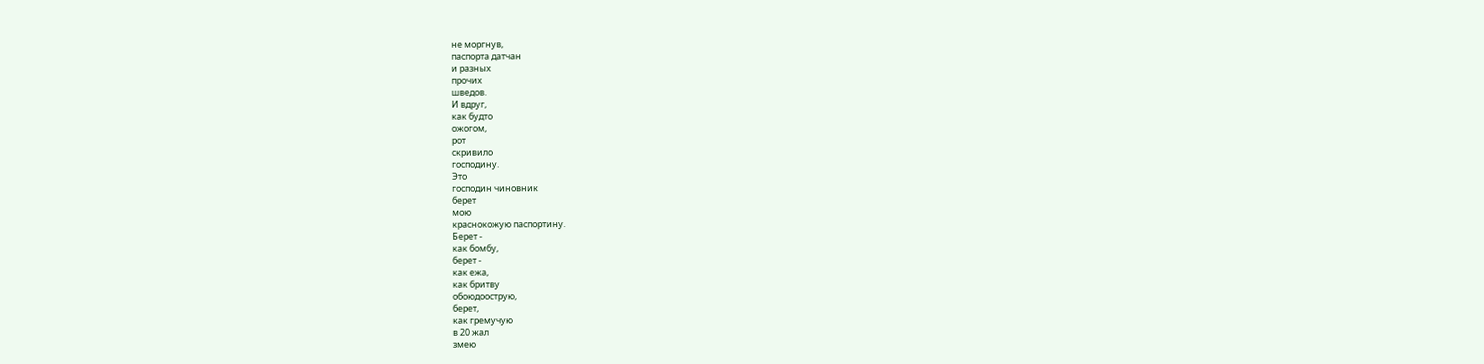не моргнув,
паспорта датчан
и разных
прочих
шведов.
И вдруг,
как будто
ожогом,
рот
скривило
господину.
Это
господин чиновник
берет
мою
краснокожую паспортину.
Берет -
как бомбу,
берет -
как ежа,
как бритву
обоюдоострую,
берет,
как гремучую
в 20 жал
змею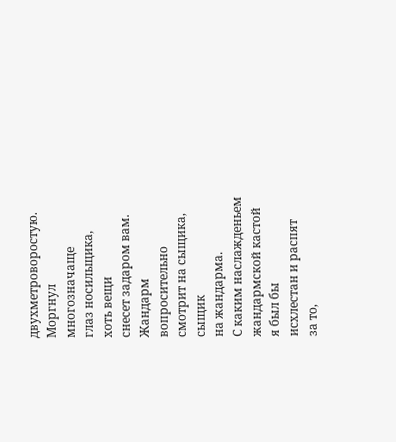двухметроворостую.
Моргнул
многозначаще
глаз носильщика,
хоть вещи
снесет задаром вам.
Жандарм
вопросительно
смотрит на сыщика,
сыщик
на жандарма.
С каким наслажденьем
жандармской кастой
я был бы
исхлестан и распят
за то,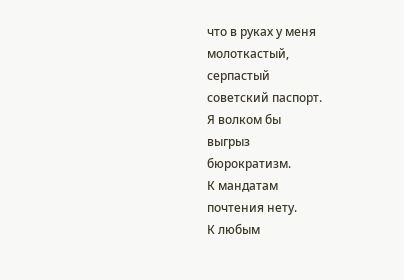что в руках у меня
молоткастый,
серпастый
советский паспорт.
Я волком бы
выгрыз
бюрократизм.
К мандатам
почтения нету.
К любым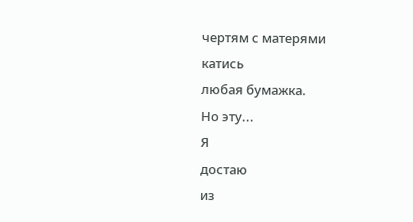чертям с матерями
катись
любая бумажка.
Но эту...
Я
достаю
из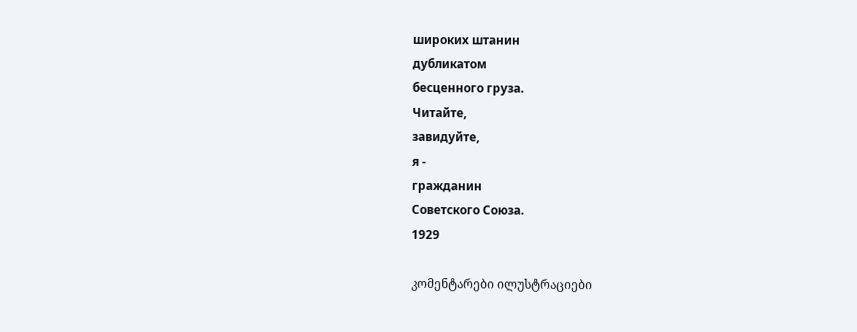широких штанин
дубликатом
бесценного груза.
Читайте,
завидуйте,
я -
гражданин
Советского Союза.
1929

კომენტარები ილუსტრაციები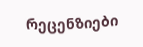რეცენზიები